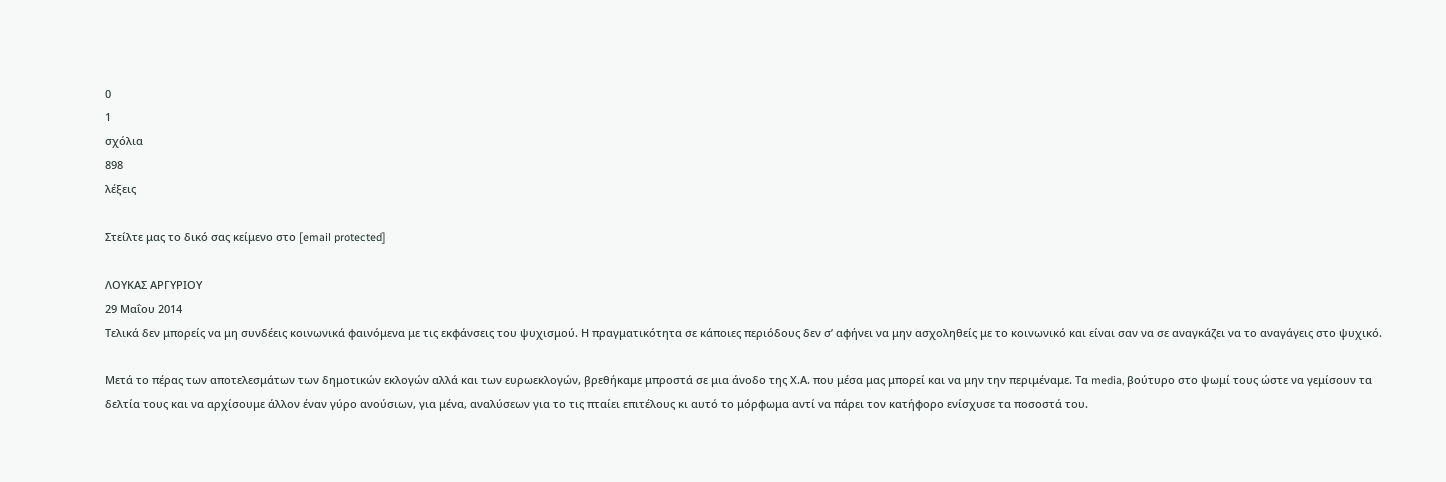0
1
σχόλια
898
λέξεις

Στείλτε μας το δικό σας κείμενο στο [email protected]

ΛΟΥΚΑΣ ΑΡΓΥΡΙΟΥ
29 Μαΐου 2014
Τελικά δεν μπορείς να μη συνδέεις κοινωνικά φαινόμενα με τις εκφάνσεις του ψυχισμού. Η πραγματικότητα σε κάποιες περιόδους δεν σ’ αφήνει να μην ασχοληθείς με το κοινωνικό και είναι σαν να σε αναγκάζει να το αναγάγεις στο ψυχικό.

Μετά το πέρας των αποτελεσμάτων των δημοτικών εκλογών αλλά και των ευρωεκλογών, βρεθήκαμε μπροστά σε μια άνοδο της Χ.Α. που μέσα μας μπορεί και να μην την περιμέναμε. Τα media, βούτυρο στο ψωμί τους ώστε να γεμίσουν τα δελτία τους και να αρχίσουμε άλλον έναν γύρο ανούσιων, για μένα, αναλύσεων για το τις πταίει επιτέλους κι αυτό το μόρφωμα αντί να πάρει τον κατήφορο ενίσχυσε τα ποσοστά του.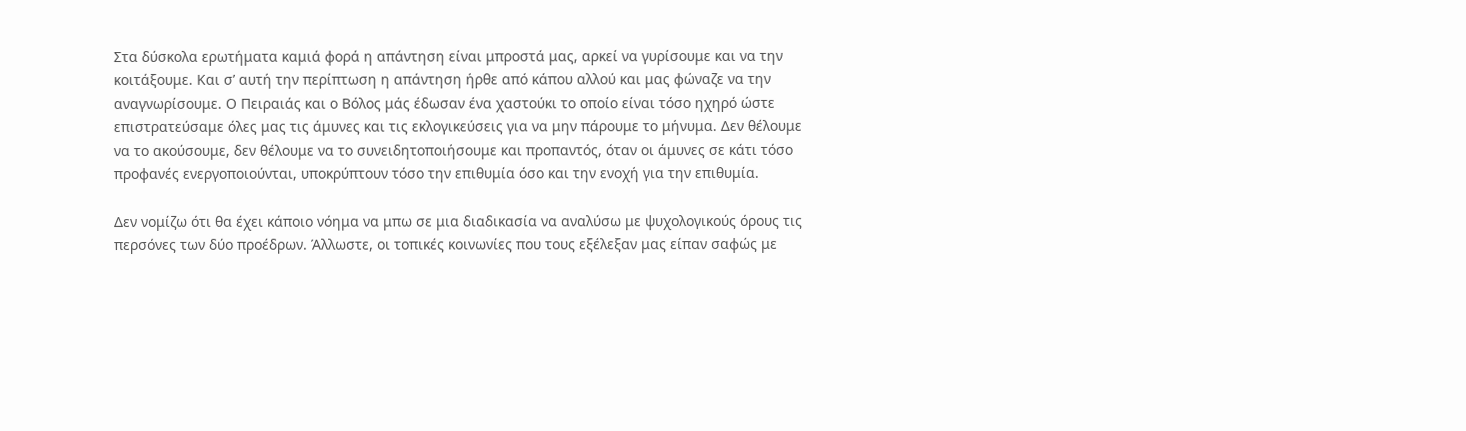Στα δύσκολα ερωτήματα καμιά φορά η απάντηση είναι μπροστά μας, αρκεί να γυρίσουμε και να την κοιτάξουμε. Και σ’ αυτή την περίπτωση η απάντηση ήρθε από κάπου αλλού και μας φώναζε να την αναγνωρίσουμε. Ο Πειραιάς και ο Βόλος μάς έδωσαν ένα χαστούκι το οποίο είναι τόσο ηχηρό ώστε επιστρατεύσαμε όλες μας τις άμυνες και τις εκλογικεύσεις για να μην πάρουμε το μήνυμα. Δεν θέλουμε να το ακούσουμε, δεν θέλουμε να το συνειδητοποιήσουμε και προπαντός, όταν οι άμυνες σε κάτι τόσο προφανές ενεργοποιούνται, υποκρύπτουν τόσο την επιθυμία όσο και την ενοχή για την επιθυμία.

Δεν νομίζω ότι θα έχει κάποιο νόημα να μπω σε μια διαδικασία να αναλύσω με ψυχολογικούς όρους τις περσόνες των δύο προέδρων. Άλλωστε, οι τοπικές κοινωνίες που τους εξέλεξαν μας είπαν σαφώς με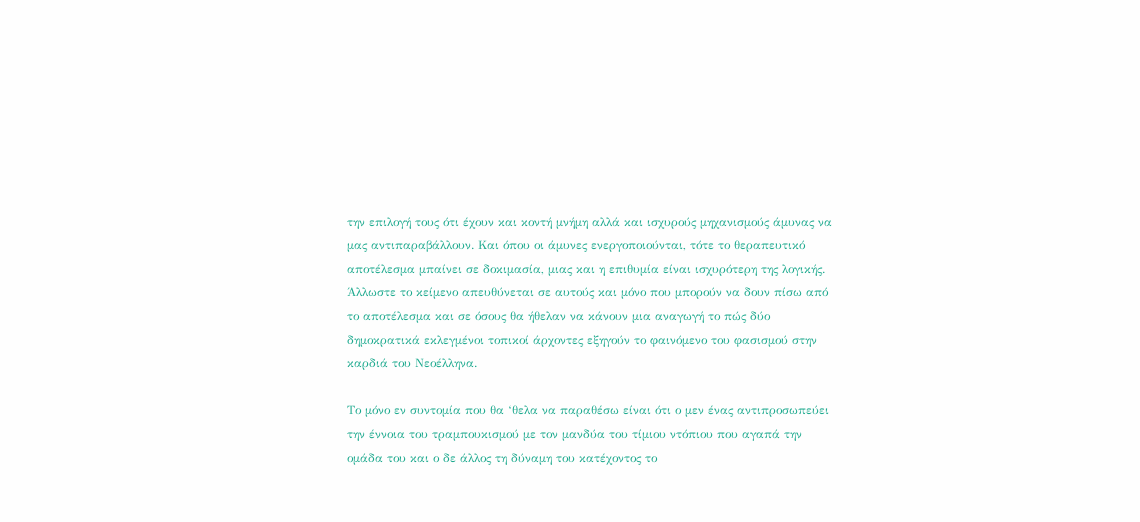την επιλογή τους ότι έχουν και κοντή μνήμη αλλά και ισχυρούς μηχανισμούς άμυνας να μας αντιπαραβάλλουν. Και όπου οι άμυνες ενεργοποιούνται, τότε το θεραπευτικό αποτέλεσμα μπαίνει σε δοκιμασία, μιας και η επιθυμία είναι ισχυρότερη της λογικής. Άλλωστε το κείμενο απευθύνεται σε αυτούς και μόνο που μπορούν να δουν πίσω από το αποτέλεσμα και σε όσους θα ήθελαν να κάνουν μια αναγωγή το πώς δύο δημοκρατικά εκλεγμένοι τοπικοί άρχοντες εξηγούν το φαινόμενο του φασισμού στην καρδιά του Νεοέλληνα.

Το μόνο εν συντομία που θα ‘θελα να παραθέσω είναι ότι ο μεν ένας αντιπροσωπεύει την έννοια του τραμπουκισμού με τον μανδύα του τίμιου ντόπιου που αγαπά την ομάδα του και ο δε άλλος τη δύναμη του κατέχοντος το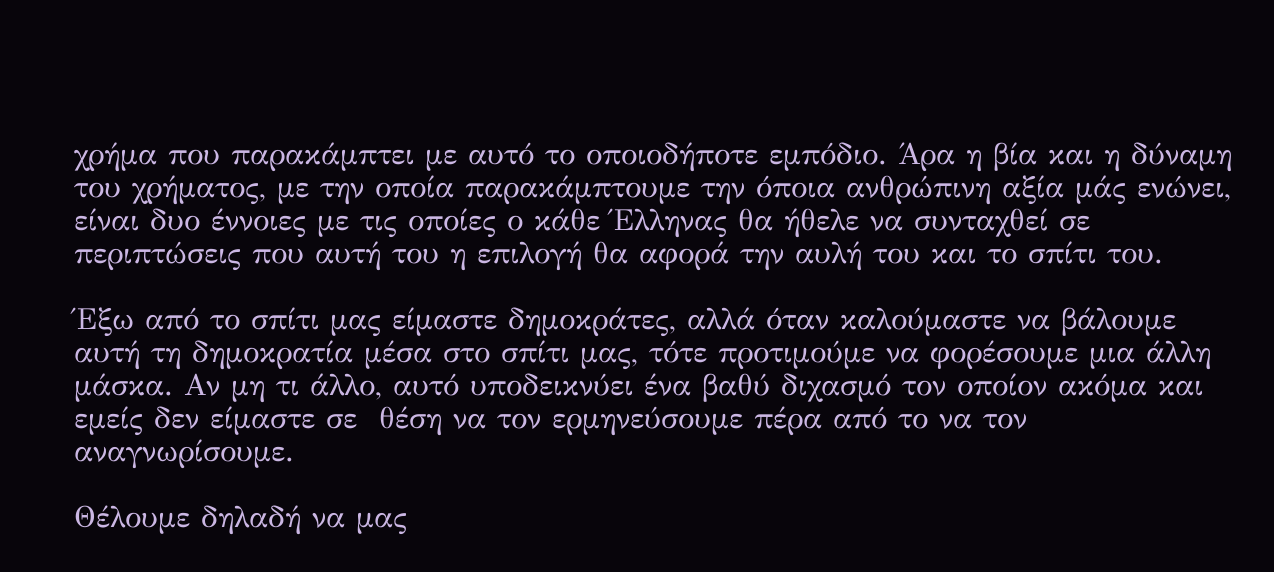χρήμα που παρακάμπτει με αυτό το οποιοδήποτε εμπόδιο. Άρα η βία και η δύναμη του χρήματος, με την οποία παρακάμπτουμε την όποια ανθρώπινη αξία μάς ενώνει, είναι δυο έννοιες με τις οποίες ο κάθε Έλληνας θα ήθελε να συνταχθεί σε περιπτώσεις που αυτή του η επιλογή θα αφορά την αυλή του και το σπίτι του.

Έξω από το σπίτι μας είμαστε δημοκράτες, αλλά όταν καλούμαστε να βάλουμε αυτή τη δημοκρατία μέσα στο σπίτι μας, τότε προτιμούμε να φορέσουμε μια άλλη μάσκα. Αν μη τι άλλο, αυτό υποδεικνύει ένα βαθύ διχασμό τον οποίον ακόμα και εμείς δεν είμαστε σε  θέση να τον ερμηνεύσουμε πέρα από το να τον αναγνωρίσουμε.

Θέλουμε δηλαδή να μας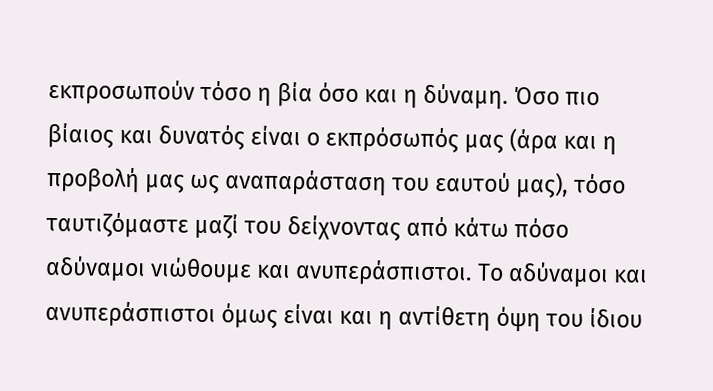εκπροσωπούν τόσο η βία όσο και η δύναμη. Όσο πιο βίαιος και δυνατός είναι ο εκπρόσωπός μας (άρα και η προβολή μας ως αναπαράσταση του εαυτού μας), τόσο ταυτιζόμαστε μαζί του δείχνοντας από κάτω πόσο αδύναμοι νιώθουμε και ανυπεράσπιστοι. Το αδύναμοι και ανυπεράσπιστοι όμως είναι και η αντίθετη όψη του ίδιου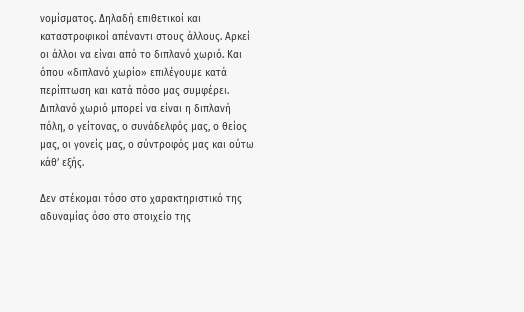νομίσματος. Δηλαδή επιθετικοί και καταστροφικοί απέναντι στους άλλους. Αρκεί οι άλλοι να είναι από το διπλανό χωριό. Και όπου «διπλανό χωρίο» επιλέγουμε κατά περίπτωση και κατά πόσο μας συμφέρει. Διπλανό χωριό μπορεί να είναι η διπλανή πόλη, ο γείτονας, ο συνάδελφός μας, ο θείος μας, οι γονείς μας, ο σύντροφός μας και ούτω κάθ’ εξής.

Δεν στέκομαι τόσο στο χαρακτηριστικό της αδυναμίας όσο στο στοιχείο της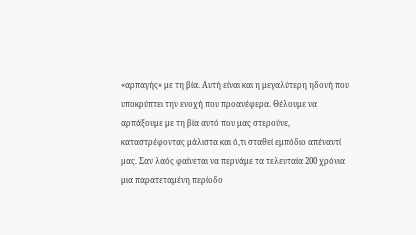«αρπαγής» με τη βία. Αυτή είναι και η μεγαλύτερη ηδονή που υποκρύπτει την ενοχή που προανέφερα. Θέλουμε να αρπάξουμε με τη βία αυτό που μας στερούνε, καταστρέφοντας μάλιστα και ό,τι σταθεί εμπόδιο απέναντί μας. Σαν λαός φαίνεται να περνάμε τα τελευταία 200 χρόνια μια παρατεταμένη περίοδο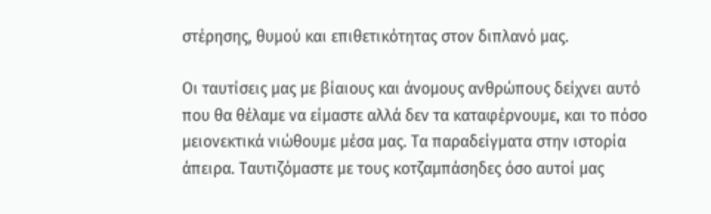στέρησης, θυμού και επιθετικότητας στον διπλανό μας.

Οι ταυτίσεις μας με βίαιους και άνομους ανθρώπους δείχνει αυτό που θα θέλαμε να είμαστε αλλά δεν τα καταφέρνουμε, και το πόσο μειονεκτικά νιώθουμε μέσα μας. Τα παραδείγματα στην ιστορία άπειρα. Ταυτιζόμαστε με τους κοτζαμπάσηδες όσο αυτοί μας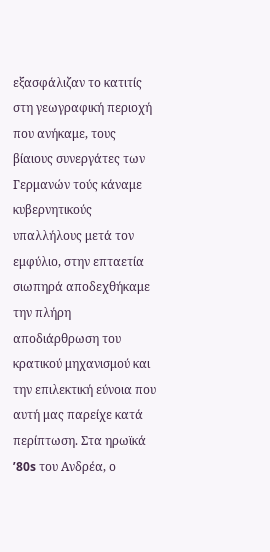εξασφάλιζαν το κατιτίς στη γεωγραφική περιοχή που ανήκαμε, τους βίαιους συνεργάτες των Γερμανών τούς κάναμε κυβερνητικούς υπαλλήλους μετά τον εμφύλιο, στην επταετία σιωπηρά αποδεχθήκαμε την πλήρη αποδιάρθρωση του κρατικού μηχανισμού και την επιλεκτική εύνοια που αυτή μας παρείχε κατά περίπτωση. Στα ηρωϊκά ’80s του Ανδρέα, ο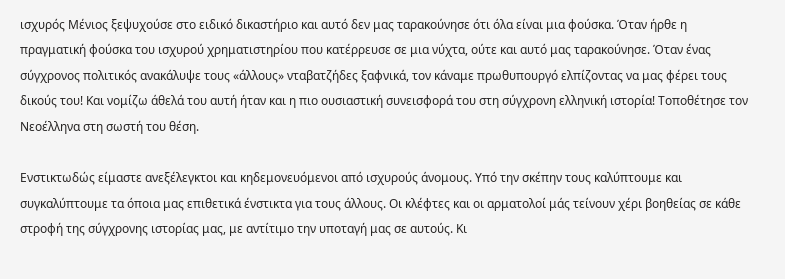ισχυρός Μένιος ξεψυχούσε στο ειδικό δικαστήριο και αυτό δεν μας ταρακούνησε ότι όλα είναι μια φούσκα. Όταν ήρθε η πραγματική φούσκα του ισχυρού χρηματιστηρίου που κατέρρευσε σε μια νύχτα, ούτε και αυτό μας ταρακούνησε. Όταν ένας σύγχρονος πολιτικός ανακάλυψε τους «άλλους» νταβατζήδες ξαφνικά, τον κάναμε πρωθυπουργό ελπίζοντας να μας φέρει τους δικούς του! Και νομίζω άθελά του αυτή ήταν και η πιο ουσιαστική συνεισφορά του στη σύγχρονη ελληνική ιστορία! Τοποθέτησε τον Νεοέλληνα στη σωστή του θέση.

Ενστικτωδώς είμαστε ανεξέλεγκτοι και κηδεμονευόμενοι από ισχυρούς άνομους. Υπό την σκέπην τους καλύπτουμε και συγκαλύπτουμε τα όποια μας επιθετικά ένστικτα για τους άλλους. Οι κλέφτες και οι αρματολοί μάς τείνουν χέρι βοηθείας σε κάθε στροφή της σύγχρονης ιστορίας μας, με αντίτιμο την υποταγή μας σε αυτούς. Κι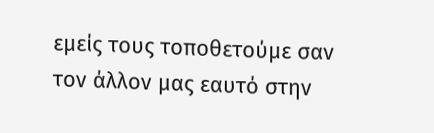εμείς τους τοποθετούμε σαν τον άλλον μας εαυτό στην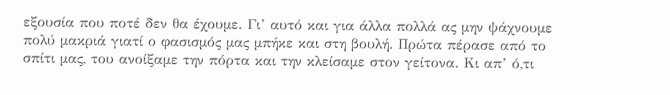εξουσία που ποτέ δεν θα έχουμε. Γι’ αυτό και για άλλα πολλά ας μην ψάχνουμε πολύ μακριά γιατί ο φασισμός μας μπήκε και στη βουλή. Πρώτα πέρασε από το σπίτι μας, του ανοίξαμε την πόρτα και την κλείσαμε στον γείτονα. Κι απ’ ό,τι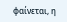φαίνεται, η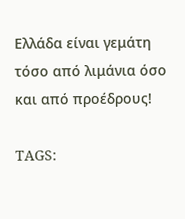Ελλάδα είναι γεμάτη τόσο από λιμάνια όσο και από προέδρους!

TAGS: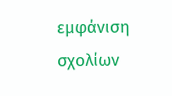εμφάνιση σχολίων